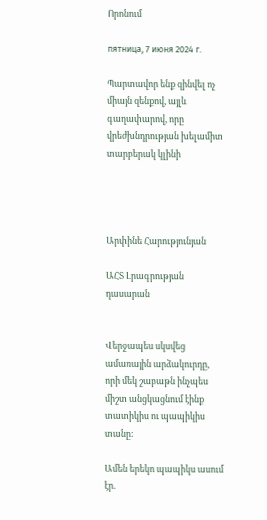Որոնում

пятница, 7 июня 2024 г.

Պարտավոր ենք զինվել ոչ միայն զենքով, այլև գաղափարով, որը վրեժխնդրության խելամիտ տարբերակ կլինի




Արփինե Հարությունյան

ԱՀՏ Լրագրության դասարան


Վերջապես սկսվեց ամառային արձակուրդը, որի մեկ շաբաթն ինչպես միշտ անցկացնում էինք տատիկիս ու պապիկիս տանը:

Ամեն երեկո պապիկս ասում էր.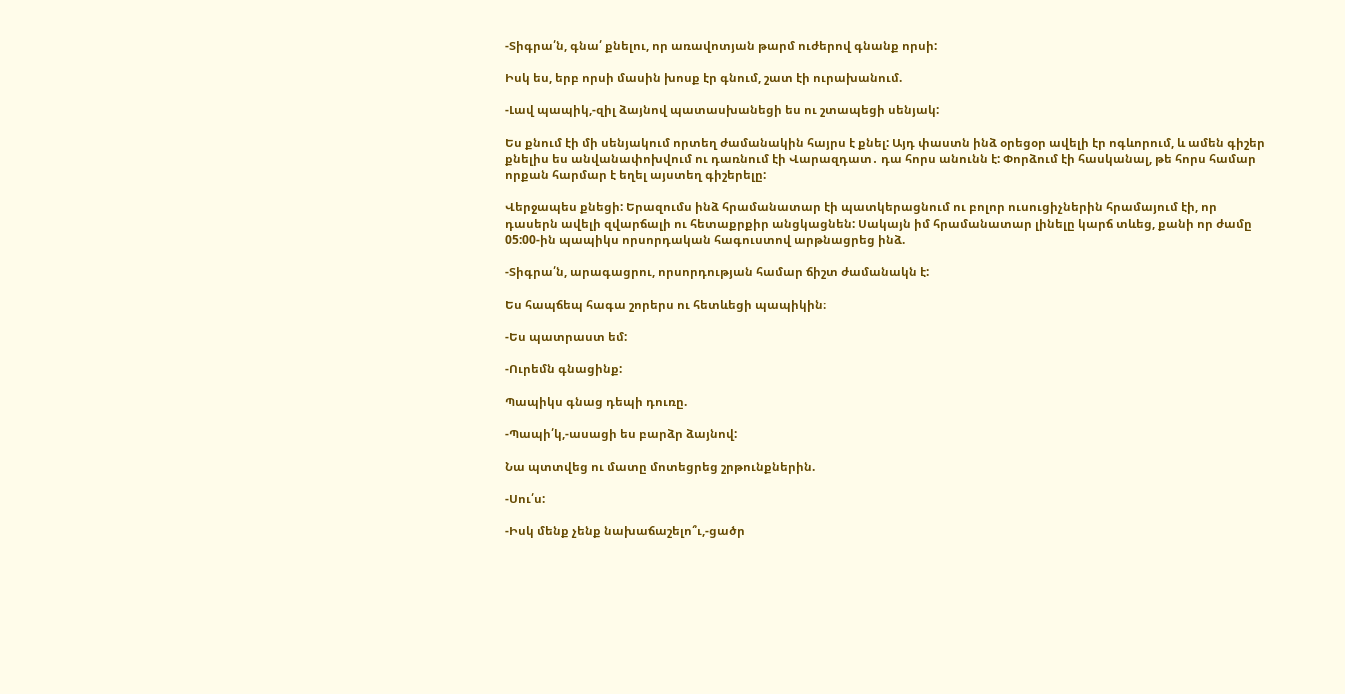-Տիգրա՛ն, գնա՛ քնելու, որ առավոտյան թարմ ուժերով գնանք որսի:

Իսկ ես, երբ որսի մասին խոսք էր գնում, շատ էի ուրախանում.

-Լավ պապիկ,-զիլ ձայնով պատասխանեցի ես ու շտապեցի սենյակ:

Ես քնում էի մի սենյակում որտեղ ժամանակին հայրս է քնել: Այդ փաստն ինձ օրեցօր ավելի էր ոգևորում, և ամեն գիշեր քնելիս ես անվանափոխվում ու դառնում էի Վարազդատ․ դա հորս անունն է: Փորձում էի հասկանալ, թե հորս համար որքան հարմար է եղել այստեղ գիշերելը:

Վերջապես քնեցի: Երազումս ինձ հրամանատար էի պատկերացնում ու բոլոր ուսուցիչներին հրամայում էի, որ դասերն ավելի զվարճալի ու հետաքրքիր անցկացնեն: Սակայն իմ հրամանատար լինելը կարճ տևեց, քանի որ ժամը 05:00-ին պապիկս որսորդական հագուստով արթնացրեց ինձ.

-Տիգրա՛ն, արագացրու, որսորդության համար ճիշտ ժամանակն է:

Ես հապճեպ հագա շորերս ու հետևեցի պապիկին։

-Ես պատրաստ եմ:

-Ուրեմն գնացինք:

Պապիկս գնաց դեպի դուռը.

-Պապի՛կ,-ասացի ես բարձր ձայնով:

Նա պտտվեց ու մատը մոտեցրեց շրթունքներին.

-Սու՛ս:

-Իսկ մենք չենք նախաճաշելո՞ւ,-ցածր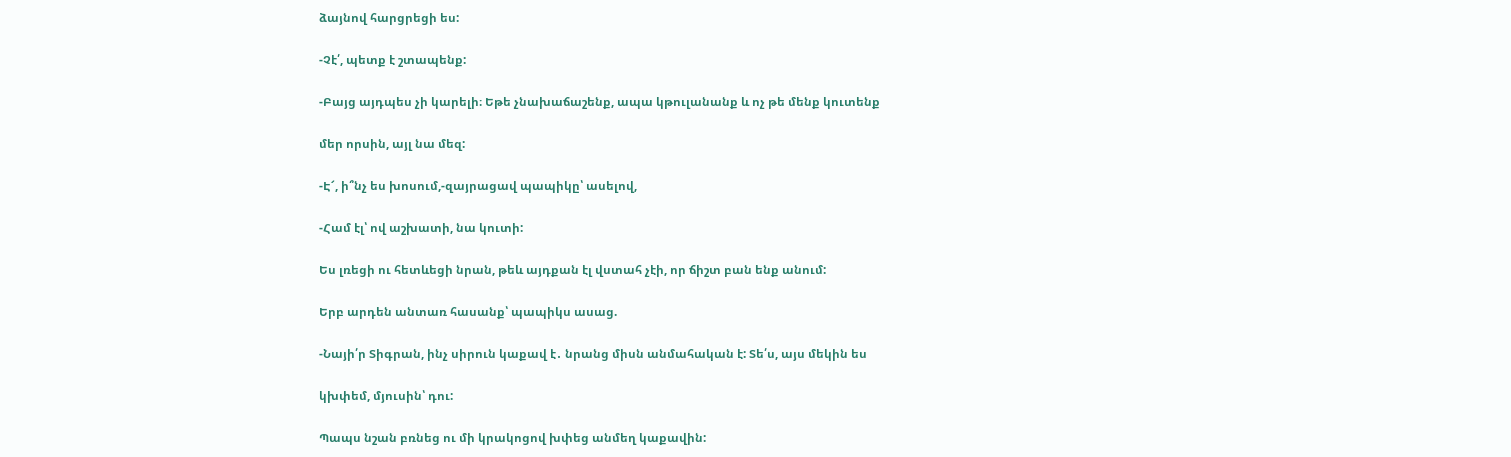ձայնով հարցրեցի ես:

-Չէ՛, պետք է շտապենք:

-Բայց այդպես չի կարելի։ Եթե չնախաճաշենք, ապա կթուլանանք և ոչ թե մենք կուտենք

մեր որսին, այլ նա մեզ:

-Է՜, ի՞նչ ես խոսում,-զայրացավ պապիկը՝ ասելով,

-Համ էլ՝ ով աշխատի, նա կուտի:

Ես լռեցի ու հետևեցի նրան, թեև այդքան էլ վստահ չէի, որ ճիշտ բան ենք անում:

Երբ արդեն անտառ հասանք՝ պապիկս ասաց.

-Նայի՛ր Տիգրան, ինչ սիրուն կաքավ է․ նրանց միսն անմահական է: Տե՛ս, այս մեկին ես

կխփեմ, մյուսին՝ դու:

Պապս նշան բռնեց ու մի կրակոցով խփեց անմեղ կաքավին: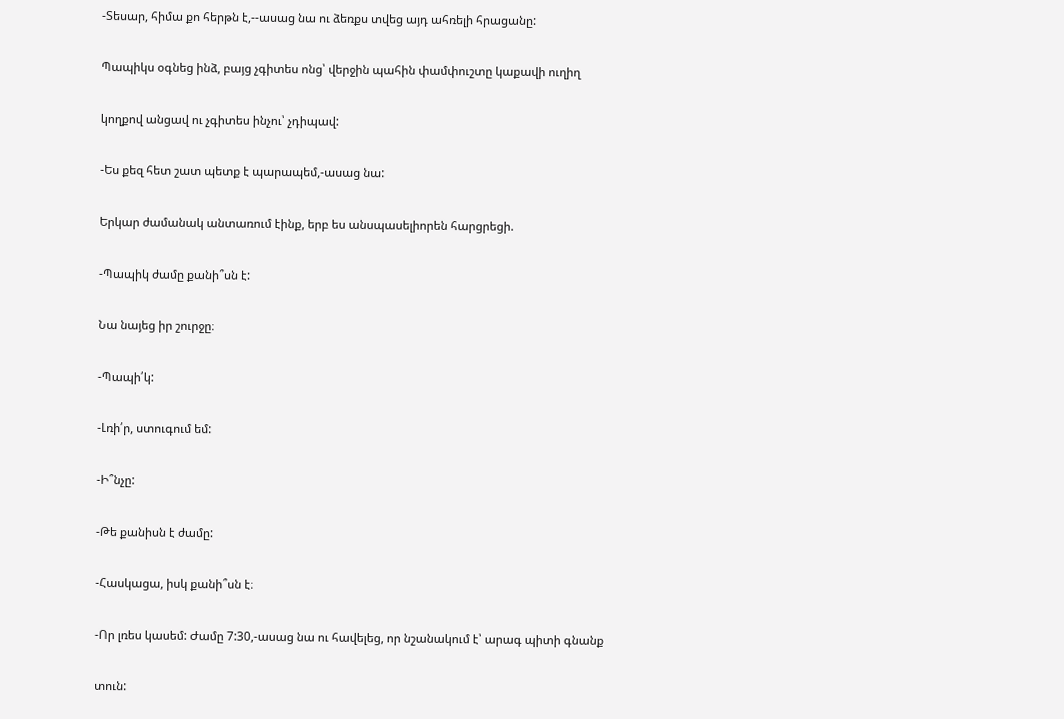-Տեսար, հիմա քո հերթն է,--ասաց նա ու ձեռքս տվեց այդ ահռելի հրացանը:

Պապիկս օգնեց ինձ, բայց չգիտես ոնց՝ վերջին պահին փամփուշտը կաքավի ուղիղ

կողքով անցավ ու չգիտես ինչու՝ չդիպավ:

-Ես քեզ հետ շատ պետք է պարապեմ,-ասաց նա:

Երկար ժամանակ անտառում էինք, երբ ես անսպասելիորեն հարցրեցի.

-Պապիկ ժամը քանի՞սն է:

Նա նայեց իր շուրջը։

-Պապի՛կ:

-Լռի՛ր, ստուգում եմ:

-Ի՞նչը:

-Թե քանիսն է ժամը:

-Հասկացա, իսկ քանի՞սն է։

-Որ լռես կասեմ: Ժամը 7:30,-ասաց նա ու հավելեց, որ նշանակում է՝ արագ պիտի գնանք

տուն: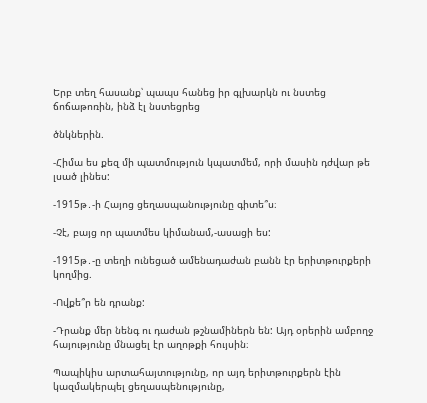Երբ տեղ հասանք՝ պապս հանեց իր գլխարկն ու նստեց ճոճաթոռին, ինձ էլ նստեցրեց

ծնկներին.

-Հիմա ես քեզ մի պատմություն կպատմեմ, որի մասին դժվար թե լսած լինես:

-1915թ․-ի Հայոց ցեղասպանությունը գիտե՞ս։

-Չէ, բայց որ պատմես կիմանամ,-ասացի ես:

-1915թ․-ը տեղի ունեցած ամենադաժան բանն էր երիտթուրքերի կողմից.

-Ովքե՞ր են դրանք:

-Դրանք մեր նենգ ու դաժան թշնամիներն են: Այդ օրերին ամբողջ հայությունը մնացել էր աղոթքի հույսին։

Պապիկիս արտահայտությունը, որ այդ երիտթուրքերն էին կազմակերպել ցեղասպենությունը,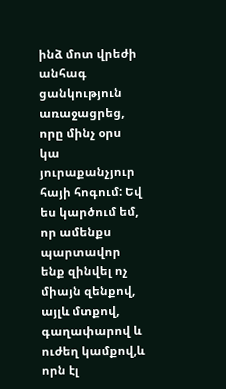ինձ մոտ վրեժի անհագ ցանկություն առաջացրեց, որը մինչ օրս կա յուրաքանչյուր հայի հոգում: Եվ ես կարծում եմ, որ ամենքս պարտավոր ենք զինվել ոչ միայն զենքով, այլև մտքով, գաղափարով և ուժեղ կամքով,և որն էլ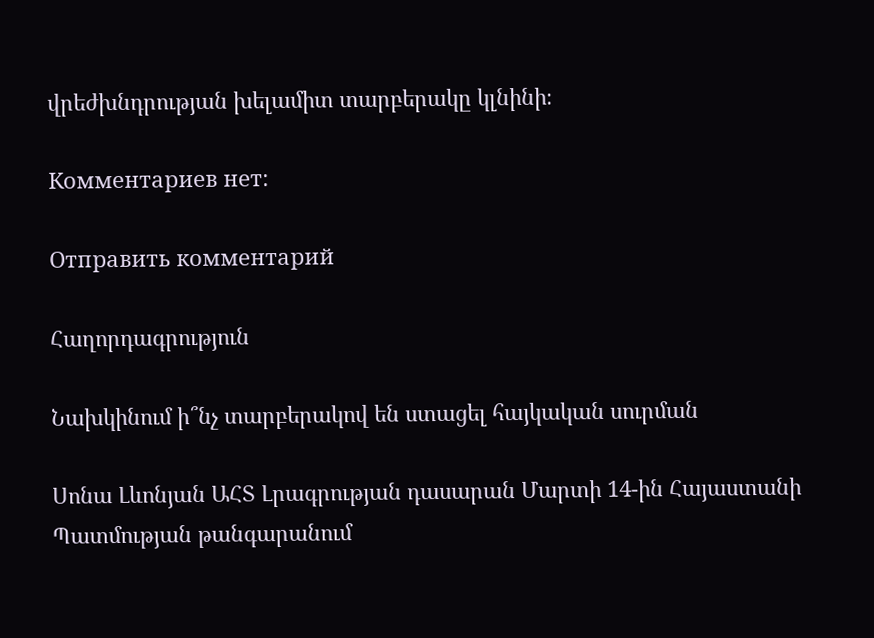վրեժխնդրության խելամիտ տարբերակը կլնինի։

Комментариев нет:

Отправить комментарий

Հաղորդագրություն

Նախկինում ի՞նչ տարբերակով են ստացել հայկական սուրման

Սոնա Լևոնյան ԱՀՏ Լրագրության դասարան Մարտի 14-ին Հայաստանի Պատմության թանգարանում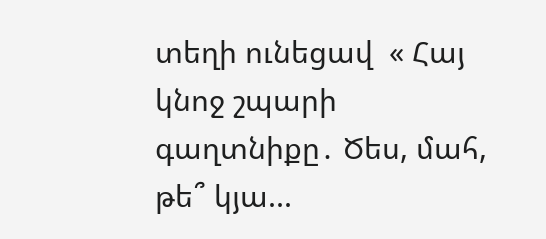տեղի ունեցավ  « Հայ կնոջ շպարի գաղտնիքը․ Ծես, մահ, թե՞ կյա...